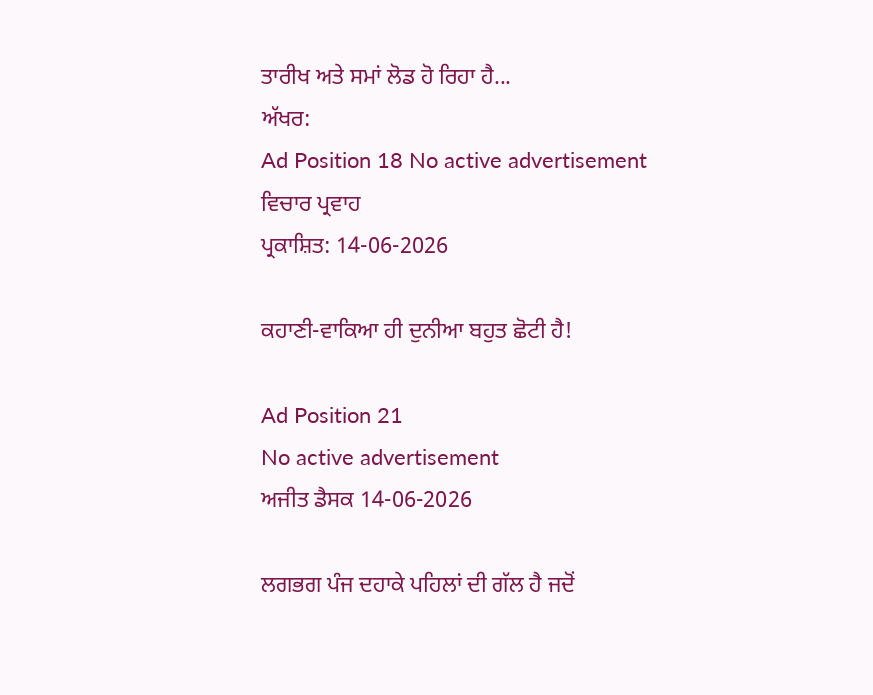ਤਾਰੀਖ ਅਤੇ ਸਮਾਂ ਲੋਡ ਹੋ ਰਿਹਾ ਹੈ...
ਅੱਖਰ:
Ad Position 18 No active advertisement
ਵਿਚਾਰ ਪ੍ਰਵਾਹ
ਪ੍ਰਕਾਸ਼ਿਤ: 14-06-2026

ਕਹਾਣੀ-ਵਾਕਿਆ ਹੀ ਦੁਨੀਆ ਬਹੁਤ ਛੋਟੀ ਹੈ!

Ad Position 21
No active advertisement
ਅਜੀਤ ਡੈਸਕ 14-06-2026

ਲਗਭਗ ਪੰਜ ਦਹਾਕੇ ਪਹਿਲਾਂ ਦੀ ਗੱਲ ਹੈ ਜਦੋਂ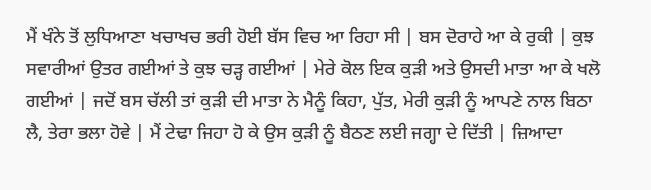ਮੈਂ ਖੰਨੇ ਤੋਂ ਲੁਧਿਆਣਾ ਖਚਾਖਚ ਭਰੀ ਹੋਈ ਬੱਸ ਵਿਚ ਆ ਰਿਹਾ ਸੀ | ਬਸ ਦੋਰਾਹੇ ਆ ਕੇ ਰੁਕੀ | ਕੁਝ ਸਵਾਰੀਆਂ ਉਤਰ ਗਈਆਂ ਤੇ ਕੁਝ ਚੜ੍ਹ ਗਈਆਂ | ਮੇਰੇ ਕੋਲ ਇਕ ਕੁੜੀ ਅਤੇ ਉਸਦੀ ਮਾਤਾ ਆ ਕੇ ਖਲੋ ਗਈਆਂ | ਜਦੋਂ ਬਸ ਚੱਲੀ ਤਾਂ ਕੁੜੀ ਦੀ ਮਾਤਾ ਨੇ ਮੈਨੂੰ ਕਿਹਾ, ਪੁੱਤ, ਮੇਰੀ ਕੁੜੀ ਨੂੰ ਆਪਣੇ ਨਾਲ ਬਿਠਾ ਲੈ, ਤੇਰਾ ਭਲਾ ਹੋਵੇ | ਮੈਂ ਟੇਢਾ ਜਿਹਾ ਹੋ ਕੇ ਉਸ ਕੁੜੀ ਨੂੰ ਬੈਠਣ ਲਈ ਜਗ੍ਹਾ ਦੇ ਦਿੱਤੀ | ਜ਼ਿਆਦਾ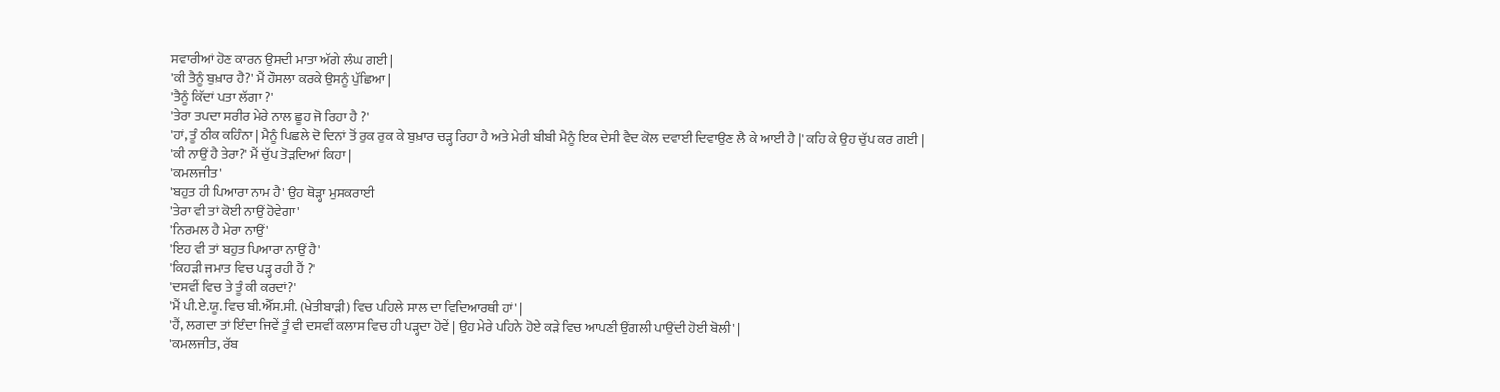ਸਵਾਰੀਆਂ ਹੋਣ ਕਾਰਨ ਉਸਦੀ ਮਾਤਾ ਅੱਗੇ ਲੰਘ ਗਈ |
'ਕੀ ਤੈਨੂੰ ਬੁਖ਼ਾਰ ਹੈ?' ਮੈਂ ਹੌਸਲਾ ਕਰਕੇ ਉਸਨੂੰ ਪੁੱਛਿਆ |
'ਤੈਨੂੰ ਕਿੱਦਾਂ ਪਤਾ ਲੱਗਾ ?'
'ਤੇਰਾ ਤਪਦਾ ਸਰੀਰ ਮੇਰੇ ਨਾਲ ਛੂਹ ਜੋ ਰਿਹਾ ਹੈ ?'
'ਹਾਂ, ਤੂੰ ਠੀਕ ਕਹਿੰਨਾ | ਮੈਨੂੰ ਪਿਛਲੇ ਦੋ ਦਿਨਾਂ ਤੋਂ ਰੁਕ ਰੁਕ ਕੇ ਬੁਖ਼ਾਰ ਚੜ੍ਹ ਰਿਹਾ ਹੈ ਅਤੇ ਮੇਰੀ ਬੀਬੀ ਮੈਨੂੰ ਇਕ ਦੇਸੀ ਵੈਦ ਕੋਲ ਦਵਾਈ ਦਿਵਾਉਣ ਲੈ ਕੇ ਆਈ ਹੈ |' ਕਹਿ ਕੇ ਉਹ ਚੁੱਪ ਕਰ ਗਈ |
'ਕੀ ਨਾਉਂ ਹੈ ਤੇਰਾ?' ਮੈਂ ਚੁੱਪ ਤੋੜਦਿਆਂ ਕਿਹਾ |
'ਕਮਲਜੀਤ'
'ਬਹੁਤ ਹੀ ਪਿਆਰਾ ਨਾਮ ਹੈ' ਉਹ ਥੋੜ੍ਹਾ ਮੁਸਕਰਾਈ
'ਤੇਰਾ ਵੀ ਤਾਂ ਕੋਈ ਨਾਉਂ ਹੋਵੇਗਾ'
'ਨਿਰਮਲ ਹੈ ਮੇਰਾ ਨਾਉਂ'
'ਇਹ ਵੀ ਤਾਂ ਬਹੁਤ ਪਿਆਰਾ ਨਾਉਂ ਹੈ'
'ਕਿਹੜੀ ਜਮਾਤ ਵਿਚ ਪੜ੍ਹ ਰਹੀ ਹੈਂ ?'
'ਦਸਵੀਂ ਵਿਚ ਤੇ ਤੂੰ ਕੀ ਕਰਦਾਂ?'
'ਮੈਂ ਪੀ.ਏ.ਯੂ. ਵਿਚ ਬੀ.ਐੱਸ.ਸੀ. (ਖੇਤੀਬਾੜੀ) ਵਿਚ ਪਹਿਲੇ ਸਾਲ ਦਾ ਵਿਦਿਆਰਥੀ ਹਾਂ' |
'ਹੈਂ, ਲਗਦਾ ਤਾਂ ਇੰਦਾ ਜਿਵੇਂ ਤੂੰ ਵੀ ਦਸਵੀਂ ਕਲਾਸ ਵਿਚ ਹੀ ਪੜ੍ਹਦਾ ਹੋਵੇਂ | ਉਹ ਮੇਰੇ ਪਹਿਨੇ ਹੋਏ ਕੜੇ ਵਿਚ ਆਪਣੀ ਉਂਗਲੀ ਪਾਉਂਦੀ ਹੋਈ ਬੋਲੀ' |
'ਕਮਲਜੀਤ, ਰੱਬ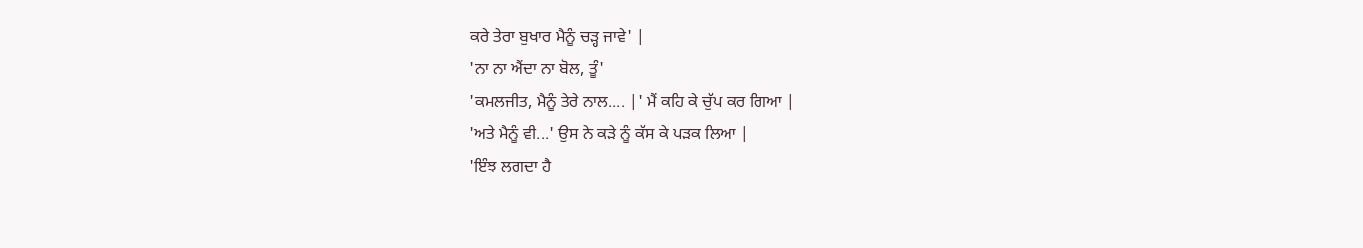ਕਰੇ ਤੇਰਾ ਬੁਖਾਰ ਮੈਨੂੰ ਚੜ੍ਹ ਜਾਵੇ' |
'ਨਾ ਨਾ ਐਂਦਾ ਨਾ ਬੋਲ, ਤੂੰ'
'ਕਮਲਜੀਤ, ਮੈਨੂੰ ਤੇਰੇ ਨਾਲ.... |' ਮੈਂ ਕਹਿ ਕੇ ਚੁੱਪ ਕਰ ਗਿਆ |
'ਅਤੇ ਮੈਨੂੰ ਵੀ...' ਉਸ ਨੇ ਕੜੇ ਨੂੰ ਕੱਸ ਕੇ ਪੜਕ ਲਿਆ |
'ਇੰਝ ਲਗਦਾ ਹੈ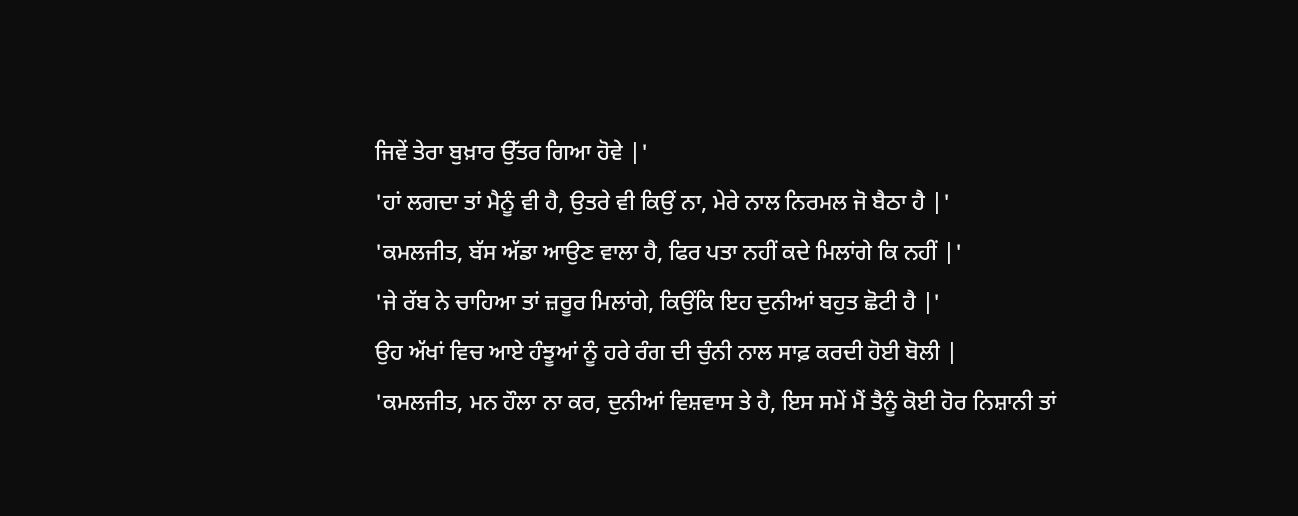ਜਿਵੇਂ ਤੇਰਾ ਬੁਖ਼ਾਰ ਉੱਤਰ ਗਿਆ ਹੋਵੇ |'
'ਹਾਂ ਲਗਦਾ ਤਾਂ ਮੈਨੂੰ ਵੀ ਹੈ, ਉਤਰੇ ਵੀ ਕਿਉਂ ਨਾ, ਮੇਰੇ ਨਾਲ ਨਿਰਮਲ ਜੋ ਬੈਠਾ ਹੈ |'
'ਕਮਲਜੀਤ, ਬੱਸ ਅੱਡਾ ਆਉਣ ਵਾਲਾ ਹੈ, ਫਿਰ ਪਤਾ ਨਹੀਂ ਕਦੇ ਮਿਲਾਂਗੇ ਕਿ ਨਹੀਂ |'
'ਜੇ ਰੱਬ ਨੇ ਚਾਹਿਆ ਤਾਂ ਜ਼ਰੂਰ ਮਿਲਾਂਗੇ, ਕਿਉਂਕਿ ਇਹ ਦੁਨੀਆਂ ਬਹੁਤ ਛੋਟੀ ਹੈ |'
ਉਹ ਅੱਖਾਂ ਵਿਚ ਆਏ ਹੰਝੂਆਂ ਨੂੰ ਹਰੇ ਰੰਗ ਦੀ ਚੁੰਨੀ ਨਾਲ ਸਾਫ਼ ਕਰਦੀ ਹੋਈ ਬੋਲੀ |
'ਕਮਲਜੀਤ, ਮਨ ਹੌਲਾ ਨਾ ਕਰ, ਦੁਨੀਆਂ ਵਿਸ਼ਵਾਸ ਤੇ ਹੈ, ਇਸ ਸਮੇਂ ਮੈਂ ਤੈਨੂੰ ਕੋਈ ਹੋਰ ਨਿਸ਼ਾਨੀ ਤਾਂ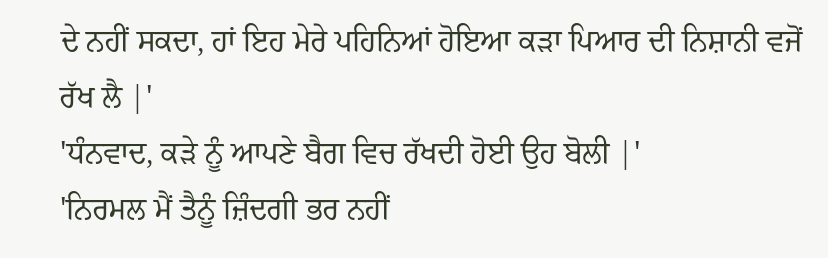ਦੇ ਨਹੀਂ ਸਕਦਾ, ਹਾਂ ਇਹ ਮੇਰੇ ਪਹਿਨਿਆਂ ਹੋਇਆ ਕੜਾ ਪਿਆਰ ਦੀ ਨਿਸ਼ਾਨੀ ਵਜੋਂ ਰੱਖ ਲੈ |'
'ਧੰਨਵਾਦ, ਕੜੇ ਨੂੰ ਆਪਣੇ ਬੈਗ ਵਿਚ ਰੱਖਦੀ ਹੋਈ ਉਹ ਬੋਲੀ |'
'ਨਿਰਮਲ ਮੈਂ ਤੈਨੂੰ ਜ਼ਿੰਦਗੀ ਭਰ ਨਹੀਂ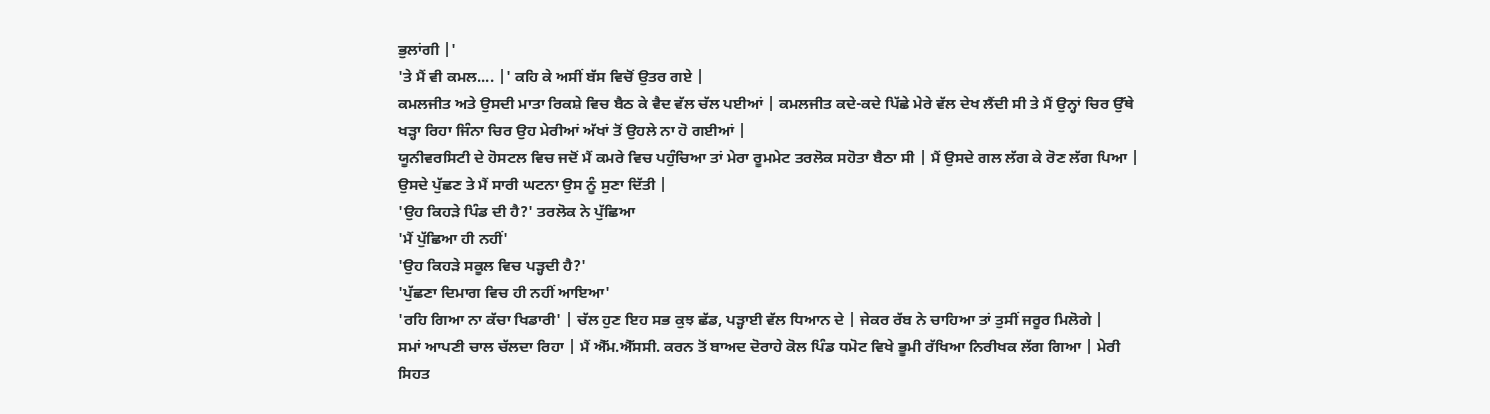ਭੁਲਾਂਗੀ |'
'ਤੇ ਮੈਂ ਵੀ ਕਮਲ.... |' ਕਹਿ ਕੇ ਅਸੀਂ ਬੱਸ ਵਿਚੋਂ ਉਤਰ ਗਏ |
ਕਮਲਜੀਤ ਅਤੇ ਉਸਦੀ ਮਾਤਾ ਰਿਕਸ਼ੇ ਵਿਚ ਬੈਠ ਕੇ ਵੈਦ ਵੱਲ ਚੱਲ ਪਈਆਂ | ਕਮਲਜੀਤ ਕਦੇ-ਕਦੇ ਪਿੱਛੇ ਮੇਰੇ ਵੱਲ ਦੇਖ ਲੈਂਦੀ ਸੀ ਤੇ ਮੈਂ ਉਨ੍ਹਾਂ ਚਿਰ ਉੱਥੇ ਖੜ੍ਹਾ ਰਿਹਾ ਜਿੰਨਾ ਚਿਰ ਉਹ ਮੇਰੀਆਂ ਅੱਖਾਂ ਤੋਂ ਉਹਲੇ ਨਾ ਹੋ ਗਈਆਂ |
ਯੂਨੀਵਰਸਿਟੀ ਦੇ ਹੋਸਟਲ ਵਿਚ ਜਦੋਂ ਮੈਂ ਕਮਰੇ ਵਿਚ ਪਹੁੰਚਿਆ ਤਾਂ ਮੇਰਾ ਰੂਮਮੇਟ ਤਰਲੋਕ ਸਹੋਤਾ ਬੈਠਾ ਸੀ | ਮੈਂ ਉਸਦੇ ਗਲ ਲੱਗ ਕੇ ਰੋਣ ਲੱਗ ਪਿਆ | ਉਸਦੇ ਪੁੱਛਣ ਤੇ ਮੈਂ ਸਾਰੀ ਘਟਨਾ ਉਸ ਨੂੰ ਸੁਣਾ ਦਿੱਤੀ |
'ਉਹ ਕਿਹੜੇ ਪਿੰਡ ਦੀ ਹੈ?' ਤਰਲੋਕ ਨੇ ਪੁੱਛਿਆ
'ਮੈਂ ਪੁੱਛਿਆ ਹੀ ਨਹੀਂ'
'ਉਹ ਕਿਹੜੇ ਸਕੂਲ ਵਿਚ ਪੜ੍ਹਦੀ ਹੈ?'
'ਪੁੱਛਣਾ ਦਿਮਾਗ ਵਿਚ ਹੀ ਨਹੀਂ ਆਇਆ'
'ਰਹਿ ਗਿਆ ਨਾ ਕੱਚਾ ਖਿਡਾਰੀ' | ਚੱਲ ਹੁਣ ਇਹ ਸਭ ਕੁਝ ਛੱਡ, ਪੜ੍ਹਾਈ ਵੱਲ ਧਿਆਨ ਦੇ | ਜੇਕਰ ਰੱਬ ਨੇ ਚਾਹਿਆ ਤਾਂ ਤੁਸੀਂ ਜਰੂਰ ਮਿਲੋਗੇ |
ਸਮਾਂ ਆਪਣੀ ਚਾਲ ਚੱਲਦਾ ਰਿਹਾ | ਮੈਂ ਐੱਮ.ਐੱਸਸੀ. ਕਰਨ ਤੋਂ ਬਾਅਦ ਦੋਰਾਹੇ ਕੋਲ ਪਿੰਡ ਧਮੋਟ ਵਿਖੇ ਭੂਮੀ ਰੱਖਿਆ ਨਿਰੀਖਕ ਲੱਗ ਗਿਆ | ਮੇਰੀ ਸਿਹਤ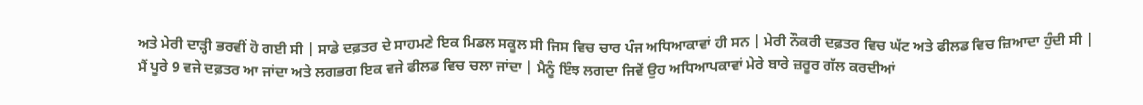ਅਤੇ ਮੇਰੀ ਦਾੜ੍ਹੀ ਭਰਵੀਂ ਹੋ ਗਈ ਸੀ | ਸਾਡੇ ਦਫ਼ਤਰ ਦੇ ਸਾਹਮਣੇ ਇਕ ਮਿਡਲ ਸਕੂਲ ਸੀ ਜਿਸ ਵਿਚ ਚਾਰ ਪੰਜ ਅਧਿਆਕਾਵਾਂ ਹੀ ਸਨ | ਮੇਰੀ ਨੌਕਰੀ ਦਫ਼ਤਰ ਵਿਚ ਘੱਟ ਅਤੇ ਫੀਲਡ ਵਿਚ ਜ਼ਿਆਦਾ ਹੁੰਦੀ ਸੀ | ਮੈਂ ਪੂਰੇ 9 ਵਜੇ ਦਫ਼ਤਰ ਆ ਜਾਂਦਾ ਅਤੇ ਲਗਭਗ ਇਕ ਵਜੇ ਫੀਲਡ ਵਿਚ ਚਲਾ ਜਾਂਦਾ | ਮੈਨੂੰ ਇੰਝ ਲਗਦਾ ਜਿਵੇਂ ਉਹ ਅਧਿਆਪਕਾਵਾਂ ਮੇਰੇ ਬਾਰੇ ਜ਼ਰੂਰ ਗੱਲ ਕਰਦੀਆਂ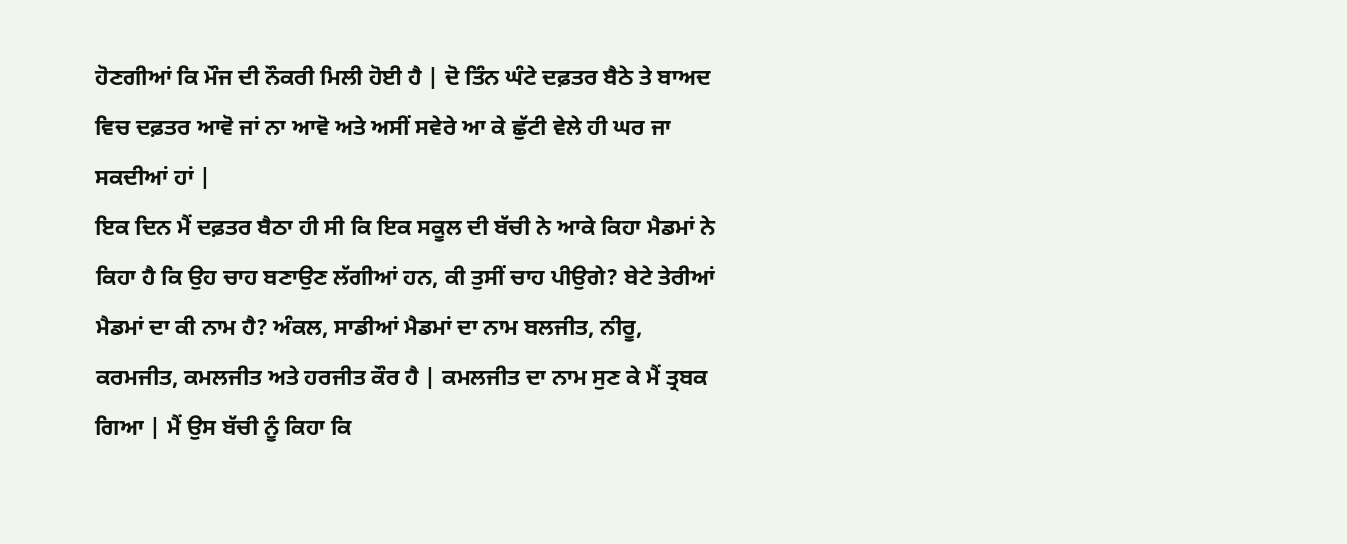ਹੋਣਗੀਆਂ ਕਿ ਮੌਜ ਦੀ ਨੌਕਰੀ ਮਿਲੀ ਹੋਈ ਹੈ | ਦੋ ਤਿੰਨ ਘੰਟੇ ਦਫ਼ਤਰ ਬੈਠੇ ਤੇ ਬਾਅਦ ਵਿਚ ਦਫ਼ਤਰ ਆਵੋ ਜਾਂ ਨਾ ਆਵੋ ਅਤੇ ਅਸੀਂ ਸਵੇਰੇ ਆ ਕੇ ਛੁੱਟੀ ਵੇਲੇ ਹੀ ਘਰ ਜਾ ਸਕਦੀਆਂ ਹਾਂ |
ਇਕ ਦਿਨ ਮੈਂ ਦਫ਼ਤਰ ਬੈਠਾ ਹੀ ਸੀ ਕਿ ਇਕ ਸਕੂਲ ਦੀ ਬੱਚੀ ਨੇ ਆਕੇ ਕਿਹਾ ਮੈਡਮਾਂ ਨੇ ਕਿਹਾ ਹੈ ਕਿ ਉਹ ਚਾਹ ਬਣਾਉਣ ਲੱਗੀਆਂ ਹਨ, ਕੀ ਤੁਸੀਂ ਚਾਹ ਪੀਉਗੇ? ਬੇਟੇ ਤੇਰੀਆਂ ਮੈਡਮਾਂ ਦਾ ਕੀ ਨਾਮ ਹੈ? ਅੰਕਲ, ਸਾਡੀਆਂ ਮੈਡਮਾਂ ਦਾ ਨਾਮ ਬਲਜੀਤ, ਨੀਰੂ, ਕਰਮਜੀਤ, ਕਮਲਜੀਤ ਅਤੇ ਹਰਜੀਤ ਕੌਰ ਹੈ | ਕਮਲਜੀਤ ਦਾ ਨਾਮ ਸੁਣ ਕੇ ਮੈਂ ਤ੍ਰਬਕ ਗਿਆ | ਮੈਂ ਉਸ ਬੱਚੀ ਨੂੰ ਕਿਹਾ ਕਿ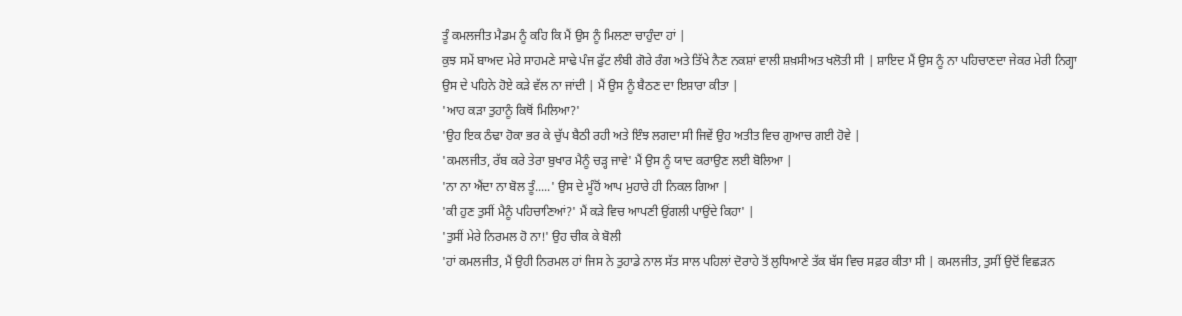ਤੂੰ ਕਮਲਜੀਤ ਮੈਡਮ ਨੂੰ ਕਹਿ ਕਿ ਮੈਂ ਉਸ ਨੂੰ ਮਿਲਣਾ ਚਾਹੁੰਦਾ ਹਾਂ |
ਕੁਝ ਸਮੇਂ ਬਾਅਦ ਮੇਰੇ ਸਾਹਮਣੇ ਸਾਢੇ ਪੰਜ ਫੁੱਟ ਲੰਬੀ ਗੋਰੇ ਰੰਗ ਅਤੇ ਤਿੱਖੇ ਨੈਣ ਨਕਸ਼ਾਂ ਵਾਲੀ ਸ਼ਖ਼ਸੀਅਤ ਖਲੋਤੀ ਸੀ | ਸ਼ਾਇਦ ਮੈਂ ਉਸ ਨੂੰ ਨਾ ਪਹਿਚਾਣਦਾ ਜੇਕਰ ਮੇਰੀ ਨਿਗ੍ਹਾ ਉਸ ਦੇ ਪਹਿਨੇ ਹੋਏ ਕੜੇ ਵੱਲ ਨਾ ਜਾਂਦੀ | ਮੈਂ ਉਸ ਨੂੰ ਬੈਠਣ ਦਾ ਇਸ਼ਾਰਾ ਕੀਤਾ |
'ਆਹ ਕੜਾ ਤੁਹਾਨੂੰ ਕਿਥੋਂ ਮਿਲਿਆ?'
'ਉਹ ਇਕ ਠੰਢਾ ਹੋਕਾ ਭਰ ਕੇ ਚੁੱਪ ਬੈਠੀ ਰਹੀ ਅਤੇ ਇੰਝ ਲਗਦਾ ਸੀ ਜਿਵੇਂ ਉਹ ਅਤੀਤ ਵਿਚ ਗੁਆਚ ਗਈ ਹੋਵੇ |
'ਕਮਲਜੀਤ, ਰੱਬ ਕਰੇ ਤੇਰਾ ਬੁਖਾਰ ਮੈਨੂੰ ਚੜ੍ਹ ਜਾਵੇ' ਮੈਂ ਉਸ ਨੂੰ ਯਾਦ ਕਰਾਉਣ ਲਈ ਬੋਲਿਆ |
'ਨਾ ਨਾ ਐਂਦਾ ਨਾ ਬੋਲ ਤੂੰ.....' ਉਸ ਦੇ ਮੂੰਹੋਂ ਆਪ ਮੁਹਾਰੇ ਹੀ ਨਿਕਲ ਗਿਆ |
'ਕੀ ਹੁਣ ਤੁਸੀਂ ਮੈਨੂੰ ਪਹਿਚਾਣਿਆਂ?' ਮੈਂ ਕੜੇ ਵਿਚ ਆਪਣੀ ਉਂਗਲੀ ਪਾਉਂਦੇ ਕਿਹਾ' |
'ਤੁਸੀਂ ਮੇਰੇ ਨਿਰਮਲ ਹੋ ਨਾ!' ਉਹ ਚੀਕ ਕੇ ਬੋਲੀ
'ਹਾਂ ਕਮਲਜੀਤ, ਮੈਂ ਉਹੀ ਨਿਰਮਲ ਹਾਂ ਜਿਸ ਨੇ ਤੁਹਾਡੇ ਨਾਲ ਸੱਤ ਸਾਲ ਪਹਿਲਾਂ ਦੋਰਾਹੇ ਤੋਂ ਲੁਧਿਆਣੇ ਤੱਕ ਬੱਸ ਵਿਚ ਸਫ਼ਰ ਕੀਤਾ ਸੀ | ਕਮਲਜੀਤ, ਤੁਸੀਂ ਉਦੋਂ ਵਿਛੜਨ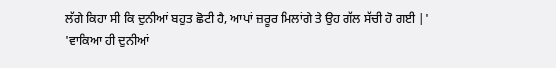ਲੱਗੇ ਕਿਹਾ ਸੀ ਕਿ ਦੁਨੀਆਂ ਬਹੁਤ ਛੋਟੀ ਹੈ, ਆਪਾਂ ਜ਼ਰੂਰ ਮਿਲਾਂਗੇ ਤੇ ਉਹ ਗੱਲ ਸੱਚੀ ਹੋ ਗਈ |'
'ਵਾਕਿਆ ਹੀ ਦੁਨੀਆਂ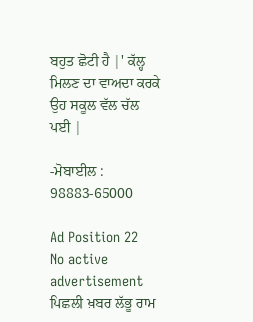ਬਹੁਤ ਛੋਟੀ ਹੈ |' ਕੱਲ੍ਹ ਮਿਲਣ ਦਾ ਵਾਅਦਾ ਕਰਕੇ ਉਹ ਸਕੂਲ ਵੱਲ ਚੱਲ ਪਈ |

-ਮੋਬਾਈਲ : 98883-65000

Ad Position 22
No active advertisement
ਪਿਛਲੀ ਖ਼ਬਰ ਲੱਭੂ ਰਾਮ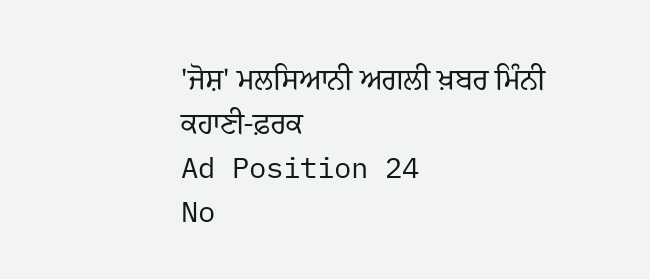'ਜੋਸ਼' ਮਲਸਿਆਨੀ ਅਗਲੀ ਖ਼ਬਰ ਮਿੰਨੀ ਕਹਾਣੀ-ਫ਼ਰਕ
Ad Position 24
No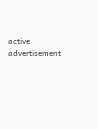active advertisement